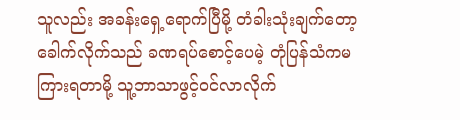သူလည်း အခန်းရှေ့ရောက်ပြီမို့ တံခါးသုံးချက်တော့ခေါက်လိုက်သည် ခဏရပ်စောင့်ပေမဲ့ တုံပြန်သံကမကြားရတာမို့ သူ့ဘာသာဖွင့်ဝင်လာလိုက်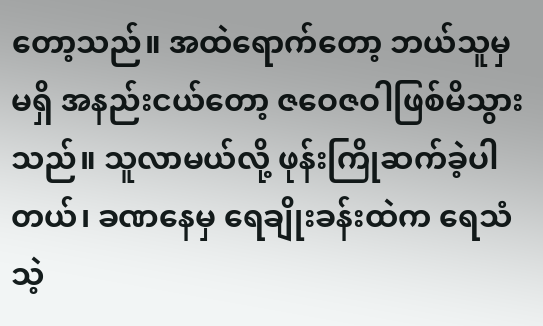တော့သည်။ အထဲရောက်တော့ ဘယ်သူမှမရှိ အနည်းငယ်တော့ ဇဝေဇဝါဖြစ်မိသွားသည်။ သူလာမယ်လို့ ဖုန်းကြိုဆက်ခဲ့ပါတယ်၊ ခဏနေမှ ရေချိုးခန်းထဲက ရေသံသဲ့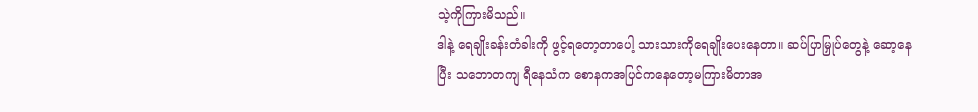သဲ့ကိုကြားမိသည်။
ဒါနဲ့ ရေချိုးခန်းတံခါးကို ဖွင့်ရတော့တာပေါ့ သားသားကိုရေချိုးပေးနေတာ။ ဆပ်ပြာမြှုပ်တွေနဲ့ ဆော့နေပြီး သဘောတကျ ရီနေသံက စောနကအပြင်ကနေတော့မကြားမိတာအ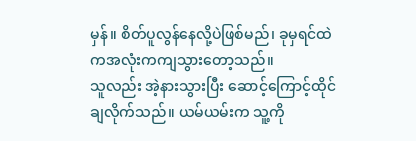မှန်။ စိတ်ပူလွန်နေလို့ပဲဖြစ်မည်၊ ခုမှရင်ထဲကအလုံးကကျသွားတော့သည်။
သူလည်း အဲ့နားသွားပြီး ဆောင့်ကြောင့်ထိုင်ချလိုက်သည်။ ယမ်ယမ်းက သူ့ကို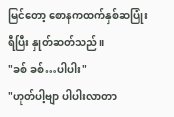မြင်တော့ စောနကထက်နှစ်ဆပြုံးရီပြီး နှုတ်ဆတ်သည်။
"ခစ် ခစ်…ပါပါး"
"ဟုတ်ပါ့ဗျာ ပါပါးလာတာ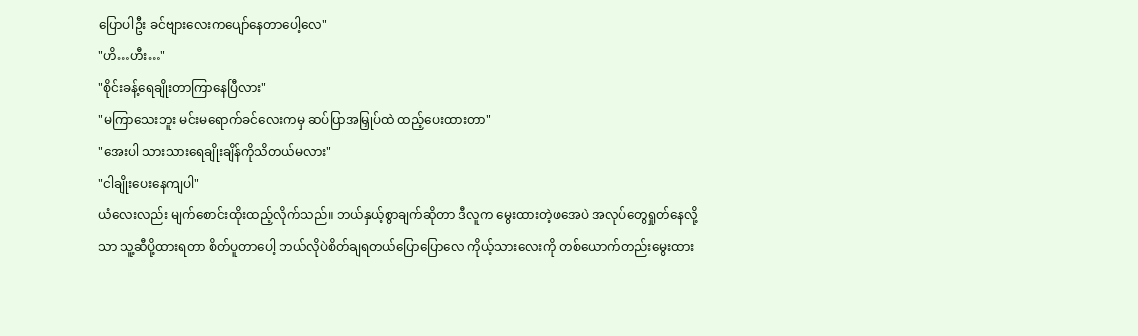ပြောပါဦး ခင်ဗျားလေးကပျော်နေတာပေါ့လေ"
"ဟိ…ဟီး…"
"စိုင်းခန့်ရေချိုးတာကြာနေပြီလား"
"မကြာသေးဘူး မင်းမရောက်ခင်လေးကမှ ဆပ်ပြာအမြှုပ်ထဲ ထည့်ပေးထားတာ"
"အေးပါ သားသားရေချိုးချိန်ကိုသိတယ်မလား"
"ငါချိုးပေးနေကျပါ"
ယံလေးလည်း မျက်စောင်းထိုးထည့်လိုက်သည်။ ဘယ်နှယ့်စွာချက်ဆိုတာ ဒီလူက မွေးထားတဲ့ဖအေပဲ အလုပ်တွေရှုတ်နေလို့သာ သူ့ဆီပို့ထားရတာ စိတ်ပူတာပေါ့ ဘယ်လိုပဲစိတ်ချရတယ်ပြောပြောလေ ကိုယ့်သားလေးကို တစ်ယောက်တည်းမွေးထား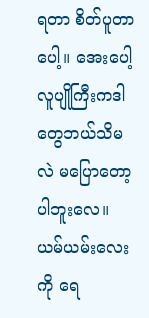ရတာ စိတ်ပူတာပေါ့။ အေးပေါ့ လူပျိုကြီးကဒါတွေဘယ်သိမလဲ မပြောတော့ပါဘူးလေ။
ယမ်ယမ်းလေးကို ရေ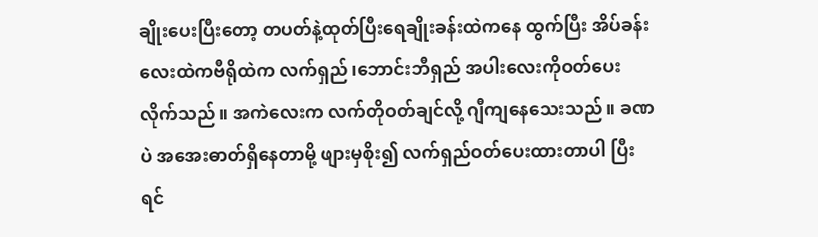ချိုးပေးပြီးတော့ တပတ်နဲ့ထုတ်ပြီးရေချိုးခန်းထဲကနေ ထွက်ပြီး အိပ်ခန်းလေးထဲကဗီရိုထဲက လက်ရှည်၊ဘောင်းဘီရှည် အပါးလေးကိုဝတ်ပေးလိုက်သည်။ အကဲလေးက လက်တိုဝတ်ချင်လို့ ဂျီကျနေသေးသည်။ ခဏပဲ အအေးဓာတ်ရှိနေတာမို့ ဖျားမှစိုး၍ လက်ရှည်ဝတ်ပေးထားတာပါ ပြီးရင်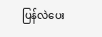ပြန်လဲပေး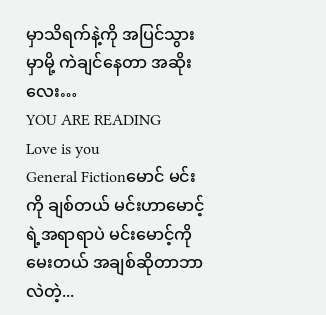မှာသိရက်နဲ့ကို အပြင်သွားမှာမို့ ကဲချင်နေတာ အဆိုးလေး…
YOU ARE READING
Love is you
General Fictionမောင် မင်းကို ချစ်တယ် မင်းဟာမောင့်ရဲ့အရာရာပဲ မင်းမောင့်ကိုမေးတယ် အချစ်ဆိုတာဘာလဲတဲ့...